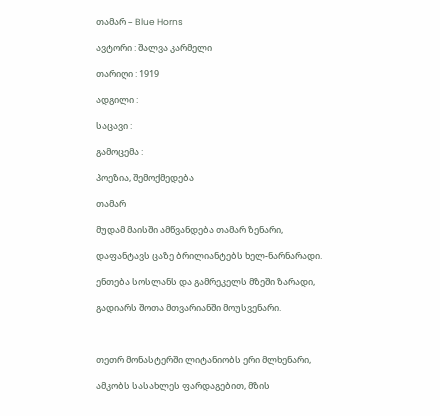თამარ – Blue Horns

ავტორი : შალვა კარმელი

თარიღი : 1919

ადგილი :

საცავი :

გამოცემა :

პოეზია, შემოქმედება

თამარ

მუდამ მაისში ამწვანდება თამარ ზენარი,

დაფანტავს ცაზე ბრილიანტებს ხელ-ნარნარადი.

ენთება სოსლანს და გამრეკელს მზეში ზარადი,

გადიარს შოთა მთვარიანში მოუსვენარი.



თეთრ მონასტერში ლიტანიობს ერი მლხენარი,

ამკობს სასახლეს ფარდაგებით, მზის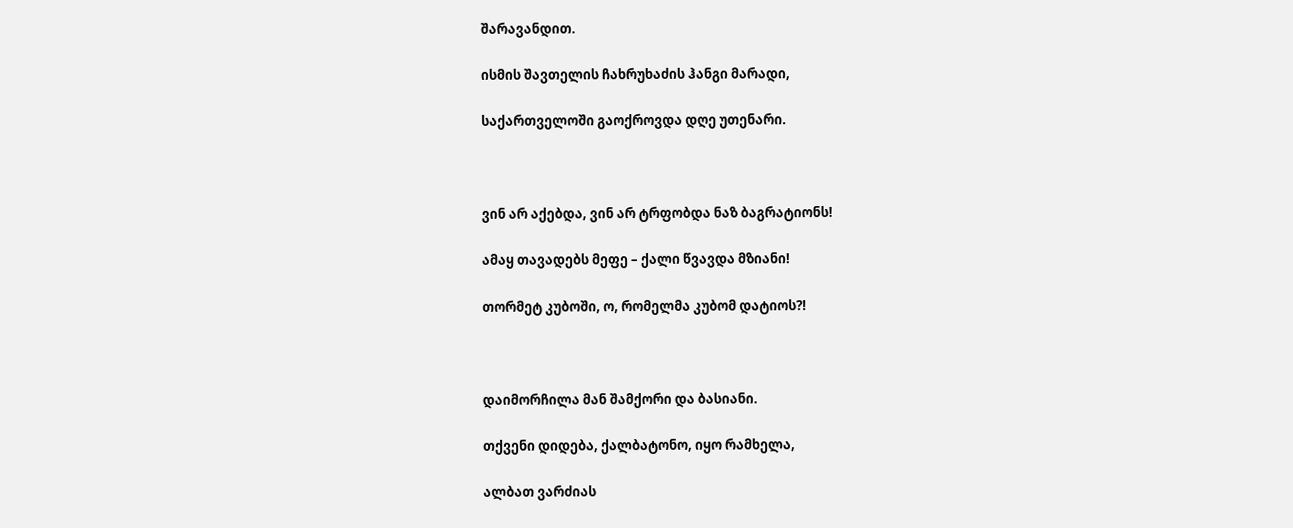შარავანდით.

ისმის შავთელის ჩახრუხაძის ჰანგი მარადი,

საქართველოში გაოქროვდა დღე უთენარი.



ვინ არ აქებდა, ვინ არ ტრფობდა ნაზ ბაგრატიონს!

ამაყ თავადებს მეფე – ქალი წვავდა მზიანი!

თორმეტ კუბოში, ო, რომელმა კუბომ დატიოს?!



დაიმორჩილა მან შამქორი და ბასიანი.

თქვენი დიდება, ქალბატონო, იყო რამხელა,

ალბათ ვარძიას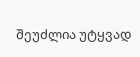შეუძლია უტყვად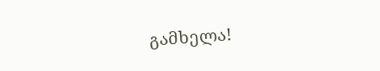გამხელა!